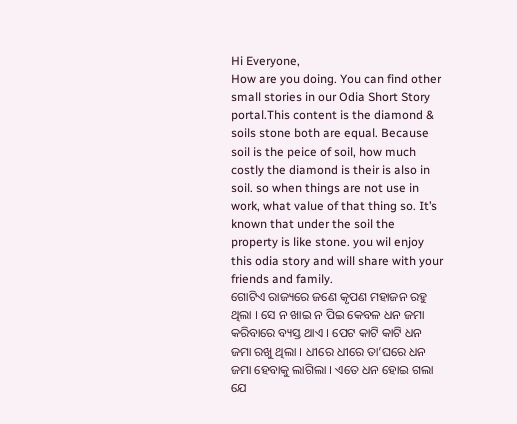Hi Everyone,
How are you doing. You can find other small stories in our Odia Short Story portal.This content is the diamond & soils stone both are equal. Because soil is the peice of soil, how much costly the diamond is their is also in soil. so when things are not use in work, what value of that thing so. It’s known that under the soil the property is like stone. you wil enjoy this odia story and will share with your friends and family.
ଗୋଟିଏ ରାଜ୍ୟରେ ଜଣେ କୃପଣ ମହାଜନ ରହୁ ଥିଲା । ସେ ନ ଖାଇ ନ ପିଇ କେବଳ ଧନ ଜମା କରିବାରେ ବ୍ୟସ୍ତ ଥାଏ । ପେଟ କାଟି କାଟି ଧନ ଜମା ରଖୁ ଥିଲା । ଧୀରେ ଧୀରେ ତା’ଘରେ ଧନ ଜମା ହେବାକୁ ଲାଗିଲା । ଏତେ ଧନ ହୋଇ ଗଲା ଯେ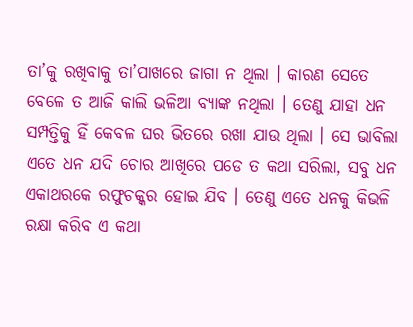ତା’କୁ ରଖିବାକୁ ତା’ପାଖରେ ଜାଗା ନ ଥିଲା । କାରଣ ସେତେ ବେଳେ ତ ଆଜି କାଲି ଭଳିଆ ବ୍ୟାଙ୍କ ନଥିଲା । ତେଣୁ ଯାହା ଧନ ସମ୍ପତ୍ତିକୁ ହିଁ କେବଳ ଘର ଭିତରେ ରଖା ଯାଉ ଥିଲା । ସେ ଭାବିଲା ଏତେ ଧନ ଯଦି ଚୋର ଆଖିରେ ପଡେ ତ କଥା ସରିଲା, ସବୁ ଧନ ଏକାଥରକେ ରଫୁଚକ୍କର ହୋଇ ଯିବ । ତେଣୁ ଏତେ ଧନକୁ କିଭଳି ରକ୍ଷା କରିବ ଏ କଥା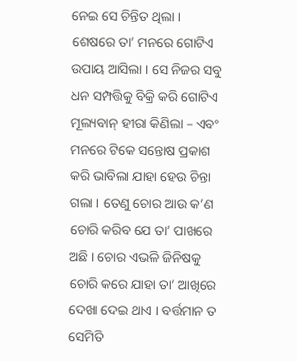ନେଇ ସେ ଚିନ୍ତିତ ଥିଲା ।
ଶେଷରେ ତା’ ମନରେ ଗୋଟିଏ ଉପାୟ ଆସିଲା । ସେ ନିଜର ସବୁ ଧନ ସମ୍ପତ୍ତିକୁ ବିକ୍ରି କରି ଗୋଟିଏ ମୂଲ୍ୟବାନ୍ ହୀରା କିଣିଲା – ଏବଂ ମନରେ ଟିକେ ସନ୍ତୋଷ ପ୍ରକାଶ କରି ଭାବିଲା ଯାହା ହେଉ ଚିନ୍ତା ଗଲା । ତେଣୁ ଚୋର ଆଉ କ’ଣ ଚୋରି କରିବ ଯେ ତା’ ପାଖରେ ଅଛି । ଚୋର ଏଭଳି ଜିନିଷକୁ ଚୋରି କରେ ଯାହା ତା’ ଆଖିରେ ଦେଖା ଦେଇ ଥାଏ । ବର୍ତ୍ତମାନ ତ ସେମିତି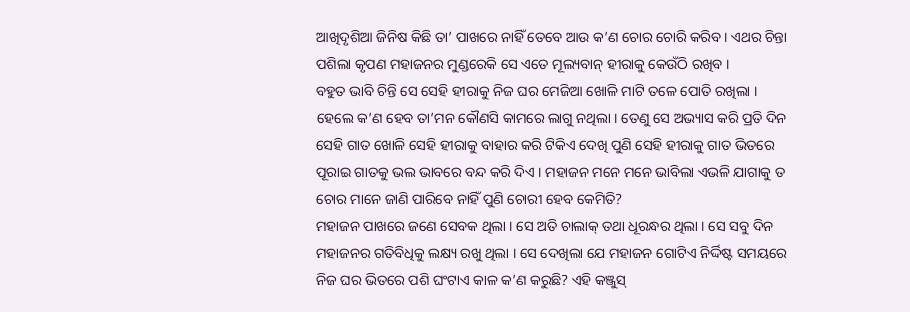ଆଖିଦୃଶିଆ ଜିନିଷ କିଛି ତା’ ପାଖରେ ନାହିଁ ତେବେ ଆଉ କ’ଣ ଚୋର ଚୋରି କରିବ । ଏଥର ଚିନ୍ତା ପଶିଲା କୃପଣ ମହାଜନର ମୁଣ୍ଡରେକି ସେ ଏତେ ମୂଲ୍ୟବାନ୍ ହୀରାକୁ କେଉଁଠି ରଖିବ ।
ବହୁତ ଭାବି ଚିନ୍ତି ସେ ସେହି ହୀରାକୁ ନିଜ ଘର ମେଜିଆ ଖୋଳି ମାଟି ତଳେ ପୋତି ରଖିଲା । ହେଲେ କ’ଣ ହେବ ତା’ମନ କୌଣସି କାମରେ ଲାଗୁ ନଥିଲା । ତେଣୁ ସେ ଅଭ୍ୟାସ କରି ପ୍ରତି ଦିନ ସେହି ଗାତ ଖୋଳି ସେହି ହୀରାକୁ ବାହାର କରି ଟିକିଏ ଦେଖି ପୁଣି ସେହି ହୀରାକୁ ଗାତ ଭିତରେ ପୂରାଇ ଗାତକୁ ଭଲ ଭାବରେ ବନ୍ଦ କରି ଦିଏ । ମହାଜନ ମନେ ମନେ ଭାବିଲା ଏଭଳି ଯାଗାକୁ ତ ଚୋର ମାନେ ଜାଣି ପାରିବେ ନାହିଁ ପୁଣି ଚୋରୀ ହେବ କେମିତି?
ମହାଜନ ପାଖରେ ଜଣେ ସେବକ ଥିଲା । ସେ ଅତି ଚାଲାକ୍ ତଥା ଧୂରନ୍ଧର ଥିଲା । ସେ ସବୁ ଦିନ ମହାଜନର ଗତିବିଧିକୁ ଲକ୍ଷ୍ୟ ରଖୁ ଥିଲା । ସେ ଦେଖିଲା ଯେ ମହାଜନ ଗୋଟିଏ ନିର୍ଦ୍ଦିଷ୍ଟ ସମୟରେ ନିଜ ଘର ଭିତରେ ପଶି ଘଂଟାଏ କାଳ କ’ଣ କରୁଛି? ଏହି କଞ୍ଜୁସ୍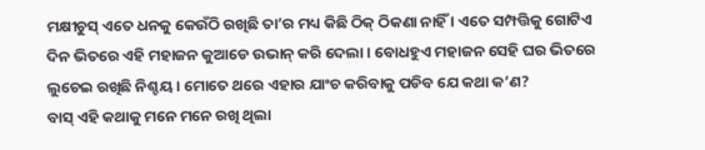ମକ୍ଷୀଚୁସ୍ ଏତେ ଧନକୁ କେଉଁଠି ରଖିଛି ତା’ର ମଧ୍ୟ କିଛି ଠିକ୍ ଠିକଣା ନାହିଁ । ଏତେ ସମ୍ପତ୍ତିକୁ ଗୋଟିଏ ଦିନ ଭିତରେ ଏହି ମହାଜନ କୁଆଡେ ଉଭାନ୍ କରି ଦେଲା । ବୋଧହୁଏ ମହାଜନ ସେହି ଘର ଭିତରେ ଲୁଚେଇ ରଖିଛି ନିଶ୍ଚୟ । ମୋତେ ଥରେ ଏହାର ଯାଂଚ କରିବାକୁ ପଡିବ ଯେ କଥା କ’ଣ?
ବାସ୍ ଏହି କଥାକୁ ମନେ ମନେ ରଖି ଥିଲା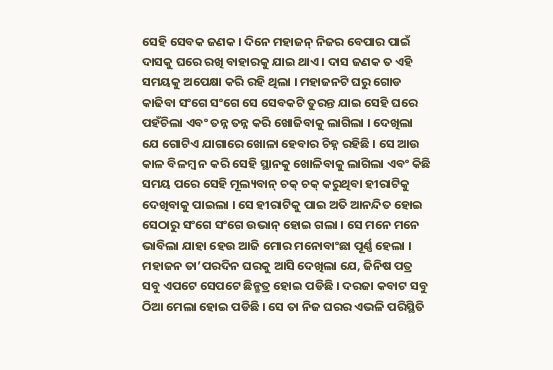ସେହି ସେବକ ଜଣକ । ଦିନେ ମହାଜନ୍ ନିଜର ବେପାର ପାଇଁ ଦାସକୁ ଘରେ ରଖି ବାହାରକୁ ଯାଇ ଥାଏ । ଦାସ ଜଣକ ତ ଏହି ସମୟକୁ ଅପେକ୍ଷା କରି ରହି ଥିଲା । ମହାଜନଟି ଘରୁ ଗୋଡ କାଢିବା ସଂଗେ ସଂଗେ ସେ ସେବକଟି ତୁରନ୍ତ ଯାଇ ସେହି ଘରେ ପହଁଚିଲା ଏବଂ ତନ୍ନ ତନ୍ନ କରି ଖୋଜିବାକୁ ଲାଗିଲା । ଦେଖିଲା ଯେ ଗୋଟିଏ ଯାଗାରେ ଖୋଳା ହେବାର ଚିହ୍ନ ରହିଛି । ସେ ଆଉ କାଳ ବିଳମ୍ବ ନ କରି ସେହି ସ୍ଥାନକୁ ଖୋଳିବାକୁ ଲାଗିଲା ଏବଂ କିଛି ସମୟ ପରେ ସେହି ମୂଲ୍ୟବାନ୍ ଚକ୍ ଚକ୍ କରୁଥିବା ହୀରାଟିକୁ ଦେଖିବାକୁ ପାଇଲା । ସେ ହୀରାଟିକୁ ପାଇ ଅତି ଆନନ୍ଦିତ ହୋଇ ସେଠାରୁ ସଂଗେ ସଂଗେ ଉଭାନ୍ ହୋଇ ଗଲା । ସେ ମନେ ମନେ ଭାବିଲା ଯାହା ହେଉ ଆଜି ମୋର ମନୋବାଂଛା ପୂର୍ଣ୍ଣ ହେଲା ।
ମହାଜନ ତା’ପରଦିନ ଘରକୁ ଆସି ଦେଖିଲା ଯେ, ଜିନିଷ ପତ୍ର ସବୁ ଏପଟେ ସେପଟେ ଛିନ୍ଛତ୍ର ହୋଇ ପଡିଛି । ଦରଜା କବାଟ ସବୁ ଠିଆ ମେଲା ହୋଇ ପଡିଛି । ସେ ତା ନିଜ ଘରର ଏଭଳି ପରିସ୍ଥିତି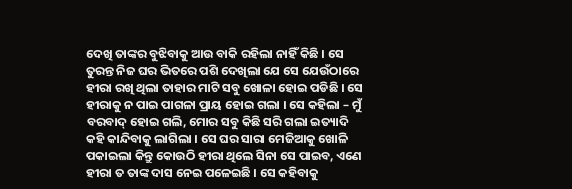ଦେଖି ତାଙ୍କର ବୁଝିବାକୁ ଆଉ ବାକି ରହିଲା ନାହିଁ କିଛି । ସେ ତୁରନ୍ତ ନିଜ ଘର ଭିତରେ ପଶି ଦେଖିଲା ଯେ ସେ ଯେଉଁଠାରେ ହୀରା ରଖି ଥିଲା ତାହାର ମାଟି ସବୁ ଖୋଳା ହୋଇ ପଡିଛି । ସେ ହୀରାକୁ ନ ପାଇ ପାଗଳା ପ୍ରାୟ ହୋଇ ଗଲା । ସେ କହିଲା – ମୁଁ ବରବାଦ୍ ହୋଇ ଗଲି, ମୋର ସବୁ କିଛି ସରି ଗଲା ଇତ୍ୟାଦି କହି କାନ୍ଦିବାକୁ ଲାଗିଲା । ସେ ଘର ସାରା ମେଜିଆକୁ ଖୋଳି ପକାଇଲା କିନ୍ତୁ କୋଉଠି ହୀରା ଥିଲେ ସିନା ସେ ପାଇବ, ଏଣେ ହୀରା ତ ତାଙ୍କ ଦାସ ନେଇ ପଳେଇଛି । ସେ କହିବାକୁ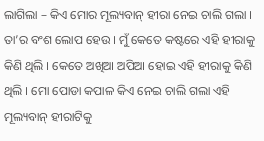ଲାଗିଲା – କିଏ ମୋର ମୂଲ୍ୟବାନ୍ ହୀରା ନେଇ ଚାଲି ଗଲା । ତା’ର ବଂଶ ଲୋପ ହେଉ । ମୁଁ କେତେ କଷ୍ଟରେ ଏହି ହୀରାକୁ କିଣି ଥିଲି । କେତେ ଅଖିଆ ଅପିଆ ହୋଇ ଏହି ହୀରାକୁ କିଣି ଥିଲି । ମୋ ପୋଡା କପାଳ କିଏ ନେଇ ଚାଲି ଗଲା ଏହି ମୂଲ୍ୟବାନ୍ ହୀରାଟିକୁ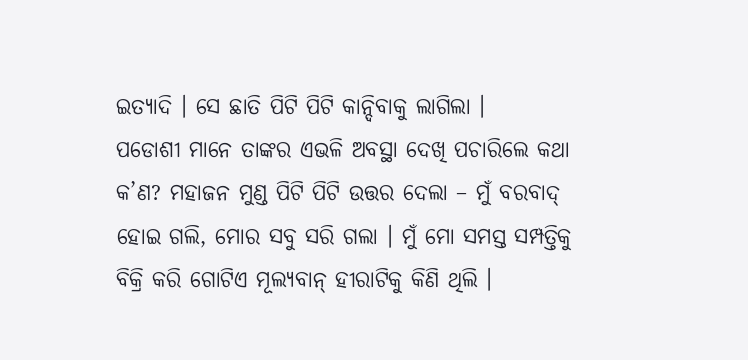ଇତ୍ୟାଦି । ସେ ଛାତି ପିଟି ପିଟି କାନ୍ଦିବାକୁ ଲାଗିଲା ।
ପଡୋଶୀ ମାନେ ତାଙ୍କର ଏଭଳି ଅବସ୍ଥା ଦେଖି ପଚାରିଲେ କଥା କ’ଣ? ମହାଜନ ମୁଣ୍ଡ ପିଟି ପିଟି ଉତ୍ତର ଦେଲା – ମୁଁ ବରବାଦ୍ ହୋଇ ଗଲି, ମୋର ସବୁ ସରି ଗଲା । ମୁଁ ମୋ ସମସ୍ତ ସମ୍ପତ୍ତିକୁ ବିକ୍ରି କରି ଗୋଟିଏ ମୂଲ୍ୟବାନ୍ ହୀରାଟିକୁ କିଣି ଥିଲି ।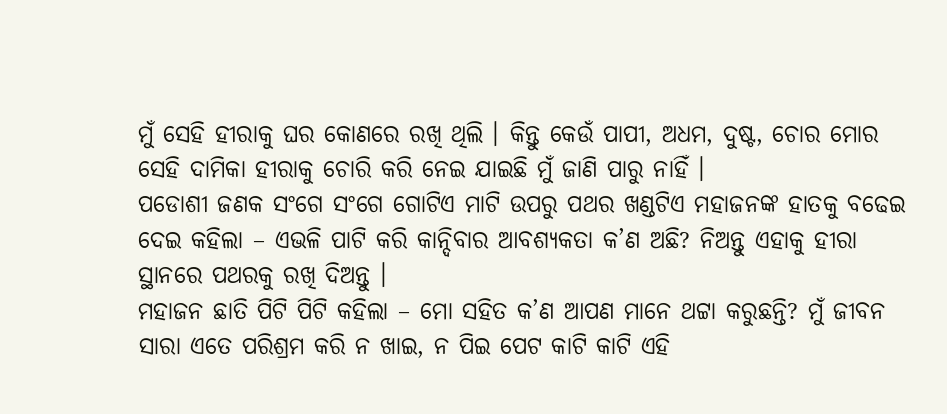ମୁଁ ସେହି ହୀରାକୁ ଘର କୋଣରେ ରଖି ଥିଲି । କିନ୍ତୁ କେଉଁ ପାପୀ, ଅଧମ, ଦୁଷ୍ଟ, ଚୋର ମୋର ସେହି ଦାମିକା ହୀରାକୁ ଚୋରି କରି ନେଇ ଯାଇଛି ମୁଁ ଜାଣି ପାରୁ ନାହିଁ ।
ପଡୋଶୀ ଜଣକ ସଂଗେ ସଂଗେ ଗୋଟିଏ ମାଟି ଉପରୁ ପଥର ଖଣ୍ଡଟିଏ ମହାଜନଙ୍କ ହାତକୁ ବଢେଇ ଦେଇ କହିଲା – ଏଭଳି ପାଟି କରି କାନ୍ଦିବାର ଆବଶ୍ୟକତା କ’ଣ ଅଛି? ନିଅନ୍ତୁ ଏହାକୁ ହୀରା ସ୍ଥାନରେ ପଥରକୁ ରଖି ଦିଅନ୍ତୁ ।
ମହାଜନ ଛାତି ପିଟି ପିଟି କହିଲା – ମୋ ସହିତ କ’ଣ ଆପଣ ମାନେ ଥଟ୍ଟା କରୁଛନ୍ତି? ମୁଁ ଜୀବନ ସାରା ଏତେ ପରିଶ୍ରମ କରି ନ ଖାଇ, ନ ପିଇ ପେଟ କାଟି କାଟି ଏହି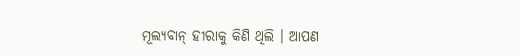ମୂଲ୍ୟବାନ୍ ହୀରାକୁ କିଣି ଥିଲି । ଆପଣ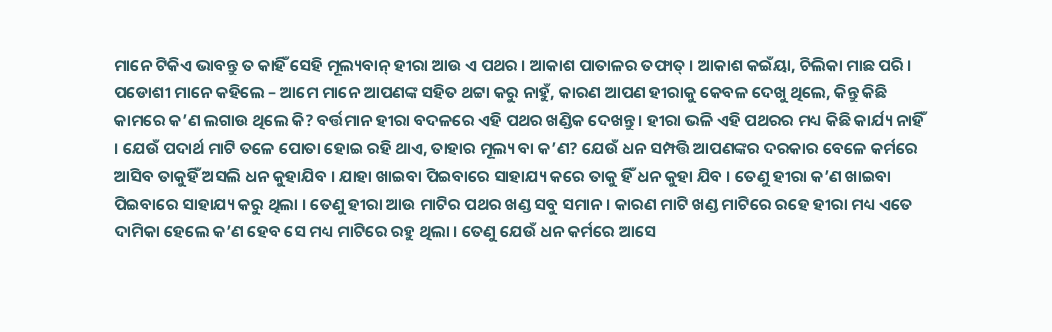ମାନେ ଟିକିଏ ଭାବନ୍ତୁ ତ କାହିଁ ସେହି ମୂଲ୍ୟବାନ୍ ହୀରା ଆଉ ଏ ପଥର । ଆକାଶ ପାତାଳର ତଫାତ୍ । ଆକାଶ କଇଁୟା, ଚିଲିକା ମାଛ ପରି ।
ପଡୋଶୀ ମାନେ କହିଲେ – ଆମେ ମାନେ ଆପଣଙ୍କ ସହିତ ଥଟ୍ଟା କରୁ ନାହୁଁ, କାରଣ ଆପଣ ହୀରାକୁ କେବଳ ଦେଖୁ ଥିଲେ, କିନ୍ତୁ କିଛି କାମରେ କ’ଣ ଲଗାଉ ଥିଲେ କି? ବର୍ତ୍ତମାନ ହୀରା ବଦଳରେ ଏହି ପଥର ଖଣ୍ଡିକ ଦେଖନ୍ତୁ । ହୀରା ଭଳି ଏହି ପଥରର ମଧ୍ୟ କିଛି କାର୍ଯ୍ୟ ନାହିଁ । ଯେଉଁ ପଦାର୍ଥ ମାଟି ତଳେ ପୋତା ହୋଇ ରହି ଥାଏ, ତାହାର ମୂଲ୍ୟ ବା କ’ଣ? ଯେଉଁ ଧନ ସମ୍ପତ୍ତି ଆପଣଙ୍କର ଦରକାର ବେଳେ କର୍ମରେ ଆସିବ ତାକୁହିଁ ଅସଲି ଧନ କୁହାଯିବ । ଯାହା ଖାଇବା ପିଇବାରେ ସାହାଯ୍ୟ କରେ ତାକୁ ହିଁ ଧନ କୁହା ଯିବ । ତେଣୁ ହୀରା କ’ଣ ଖାଇବା ପିଇବାରେ ସାହାଯ୍ୟ କରୁ ଥିଲା । ତେଣୁ ହୀରା ଆଉ ମାଟିର ପଥର ଖଣ୍ଡ ସବୁ ସମାନ । କାରଣ ମାଟି ଖଣ୍ଡ ମାଟିରେ ରହେ ହୀରା ମଧ୍ୟ ଏତେ ଦାମିକା ହେଲେ କ’ଣ ହେବ ସେ ମଧ୍ୟ ମାଟିରେ ରହୁ ଥିଲା । ତେଣୁ ଯେଉଁ ଧନ କର୍ମରେ ଆସେ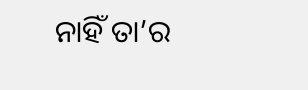ନାହିଁ ତା’ର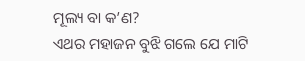ମୂଲ୍ୟ ବା କ’ଣ?
ଏଥର ମହାଜନ ବୁଝି ଗଲେ ଯେ ମାଟି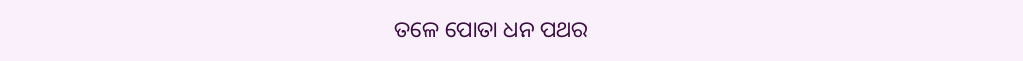ତଳେ ପୋତା ଧନ ପଥର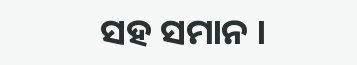ସହ ସମାନ ।